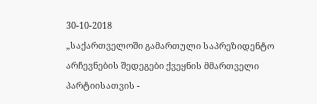30-10-2018
„საქართველოში გამართული საპრეზიდენტო არჩევნების შედეგები ქვეყნის მმართველი პარტიისათვის -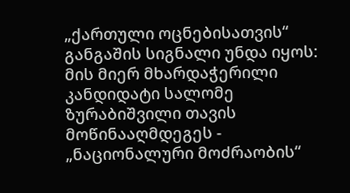„ქართული ოცნებისათვის“ განგაშის სიგნალი უნდა იყოს: მის მიერ მხარდაჭერილი კანდიდატი სალომე ზურაბიშვილი თავის მოწინააღმდეგეს - „ნაციონალური მოძრაობის“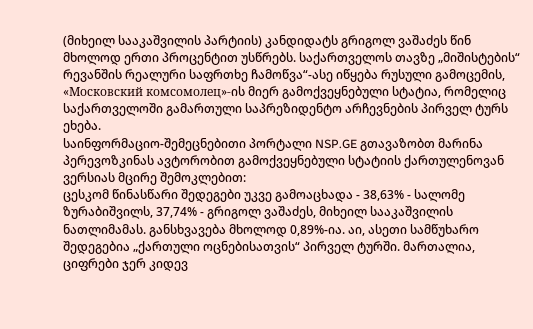(მიხეილ სააკაშვილის პარტიის) კანდიდატს გრიგოლ ვაშაძეს წინ მხოლოდ ერთი პროცენტით უსწრებს. საქართველოს თავზე „მიშისტების“ რევანშის რეალური საფრთხე ჩამოწვა“-ასე იწყება რუსული გამოცემის, «Московский комсомолец»-ის მიერ გამოქვეყნებული სტატია, რომელიც საქართველოში გამართული საპრეზიდენტო არჩევნების პირველ ტურს ეხება.
საინფორმაციო-შემეცნებითი პორტალი NSP.GE გთავაზობთ მარინა პერევოზკინას ავტორობით გამოქვეყნებული სტატიის ქართულენოვან ვერსიას მცირე შემოკლებით:
ცესკომ წინასწარი შედეგები უკვე გამოაცხადა - 38,63% - სალომე ზურაბიშვილს, 37,74% - გრიგოლ ვაშაძეს, მიხეილ სააკაშვილის ნათლიმამას. განსხვავება მხოლოდ 0,89%-ია. აი, ასეთი სამწუხარო შედეგებია „ქართული ოცნებისათვის“ პირველ ტურში. მართალია, ციფრები ჯერ კიდევ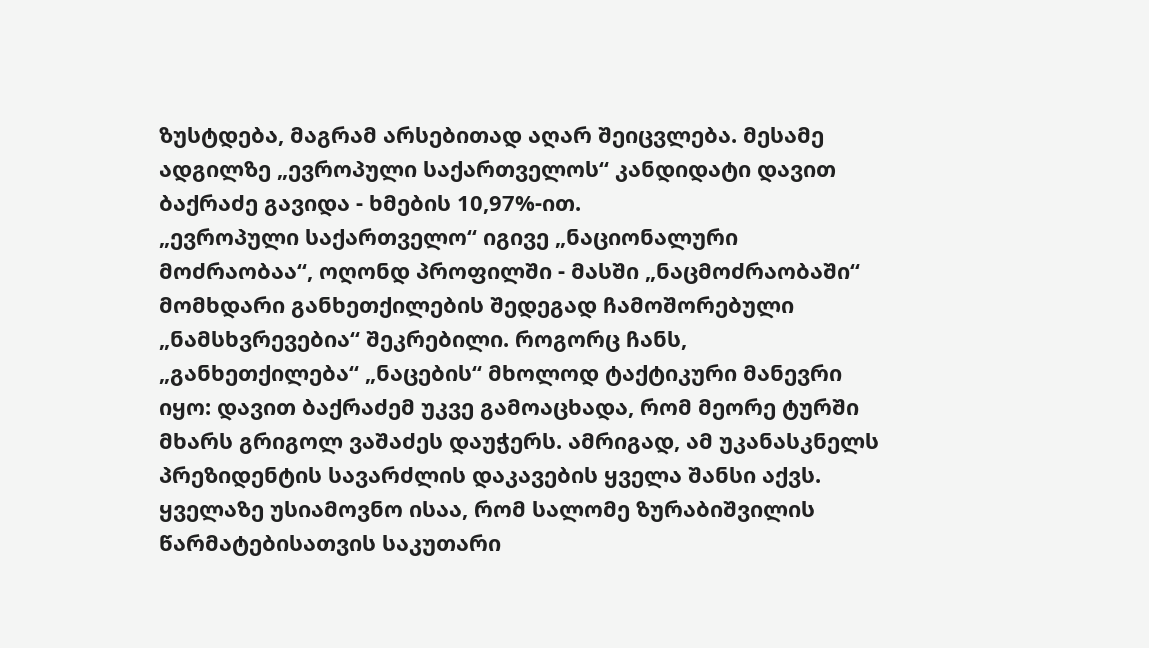ზუსტდება, მაგრამ არსებითად აღარ შეიცვლება. მესამე ადგილზე „ევროპული საქართველოს“ კანდიდატი დავით ბაქრაძე გავიდა - ხმების 10,97%-ით.
„ევროპული საქართველო“ იგივე „ნაციონალური მოძრაობაა“, ოღონდ პროფილში - მასში „ნაცმოძრაობაში“ მომხდარი განხეთქილების შედეგად ჩამოშორებული „ნამსხვრევებია“ შეკრებილი. როგორც ჩანს, „განხეთქილება“ „ნაცების“ მხოლოდ ტაქტიკური მანევრი იყო: დავით ბაქრაძემ უკვე გამოაცხადა, რომ მეორე ტურში მხარს გრიგოლ ვაშაძეს დაუჭერს. ამრიგად, ამ უკანასკნელს პრეზიდენტის სავარძლის დაკავების ყველა შანსი აქვს.
ყველაზე უსიამოვნო ისაა, რომ სალომე ზურაბიშვილის წარმატებისათვის საკუთარი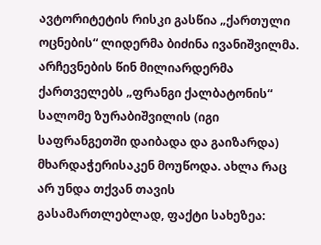ავტორიტეტის რისკი გასწია „ქართული ოცნების“ ლიდერმა ბიძინა ივანიშვილმა. არჩევნების წინ მილიარდერმა ქართველებს „ფრანგი ქალბატონის“ სალომე ზურაბიშვილის (იგი საფრანგეთში დაიბადა და გაიზარდა) მხარდაჭერისაკენ მოუწოდა. ახლა რაც არ უნდა თქვან თავის გასამართლებლად, ფაქტი სახეზეა: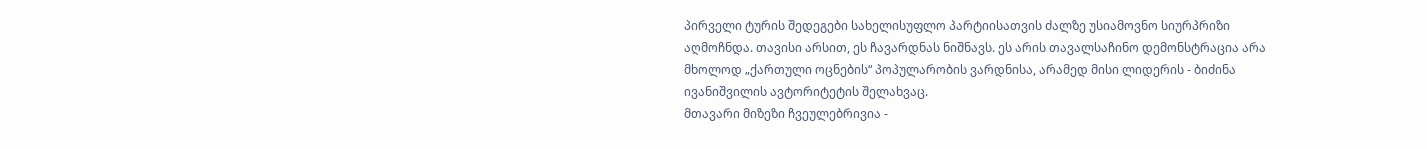პირველი ტურის შედეგები სახელისუფლო პარტიისათვის ძალზე უსიამოვნო სიურპრიზი აღმოჩნდა. თავისი არსით, ეს ჩავარდნას ნიშნავს. ეს არის თავალსაჩინო დემონსტრაცია არა მხოლოდ „ქართული ოცნების“ პოპულარობის ვარდნისა, არამედ მისი ლიდერის - ბიძინა ივანიშვილის ავტორიტეტის შელახვაც.
მთავარი მიზეზი ჩვეულებრივია -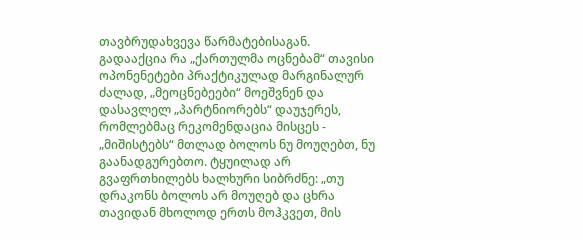თავბრუდახვევა წარმატებისაგან. გადააქცია რა „ქართულმა ოცნებამ“ თავისი ოპონენეტები პრაქტიკულად მარგინალურ ძალად, „მეოცნებეები“ მოეშვნენ და დასავლელ „პარტნიორებს“ დაუჯერეს, რომლებმაც რეკომენდაცია მისცეს - „მიშისტებს“ მთლად ბოლოს ნუ მოუღებთ, ნუ გაანადგურებთო. ტყუილად არ გვაფრთხილებს ხალხური სიბრძნე: „თუ დრაკონს ბოლოს არ მოუღებ და ცხრა თავიდან მხოლოდ ერთს მოჰკვეთ, მის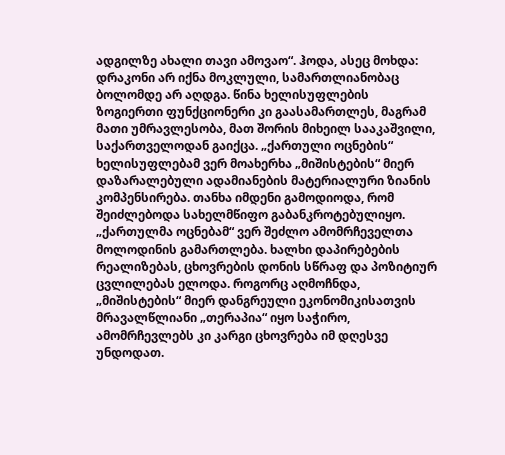ადგილზე ახალი თავი ამოვაო“. ჰოდა, ასეც მოხდა: დრაკონი არ იქნა მოკლული, სამართლიანობაც ბოლომდე არ აღდგა. წინა ხელისუფლების ზოგიერთი ფუნქციონერი კი გაასამართლეს, მაგრამ მათი უმრავლესობა, მათ შორის მიხეილ სააკაშვილი, საქართველოდან გაიქცა. „ქართული ოცნების“ ხელისუფლებამ ვერ მოახერხა „მიშისტების“ მიერ დაზარალებული ადამიანების მატერიალური ზიანის კომპენსირება. თანხა იმდენი გამოდიოდა, რომ შეიძლებოდა სახელმწიფო გაბანკროტებულიყო.
„ქართულმა ოცნებამ“ ვერ შეძლო ამომრჩეველთა მოლოდინის გამართლება. ხალხი დაპირებების რეალიზებას, ცხოვრების დონის სწრაფ და პოზიტიურ ცვლილებას ელოდა. როგორც აღმოჩნდა, „მიშისტების“ მიერ დანგრეული ეკონომიკისათვის მრავალწლიანი „თერაპია“ იყო საჭირო, ამომრჩევლებს კი კარგი ცხოვრება იმ დღესვე უნდოდათ.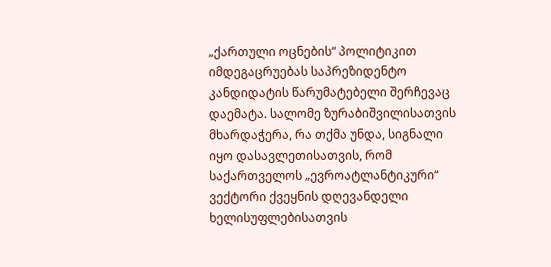„ქართული ოცნების“ პოლიტიკით იმდეგაცრუებას საპრეზიდენტო კანდიდატის წარუმატებელი შერჩევაც დაემატა. სალომე ზურაბიშვილისათვის მხარდაჭერა, რა თქმა უნდა, სიგნალი იყო დასავლეთისათვის, რომ საქართველოს „ევროატლანტიკური“ ვექტორი ქვეყნის დღევანდელი ხელისუფლებისათვის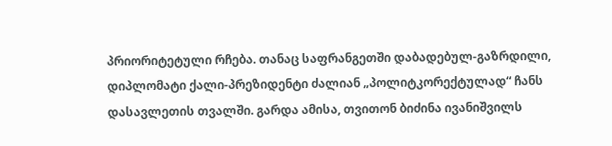პრიორიტეტული რჩება. თანაც საფრანგეთში დაბადებულ-გაზრდილი, დიპლომატი ქალი-პრეზიდენტი ძალიან „პოლიტკორექტულად“ ჩანს დასავლეთის თვალში. გარდა ამისა, თვითონ ბიძინა ივანიშვილს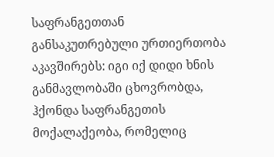საფრანგეთთან განსაკუთრებული ურთიერთობა აკავშირებს: იგი იქ დიდი ხნის განმავლობაში ცხოვრობდა, ჰქონდა საფრანგეთის მოქალაქეობა, რომელიც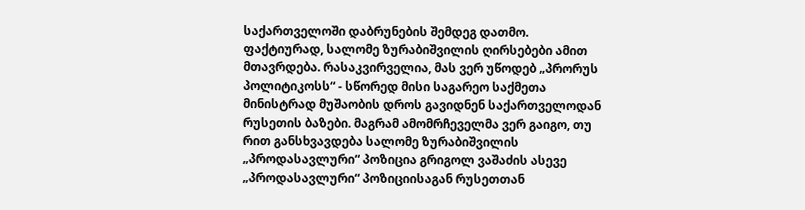საქართველოში დაბრუნების შემდეგ დათმო.
ფაქტიურად, სალომე ზურაბიშვილის ღირსებები ამით მთავრდება. რასაკვირველია, მას ვერ უწოდებ „პრორუს პოლიტიკოსს“ - სწორედ მისი საგარეო საქმეთა მინისტრად მუშაობის დროს გავიდნენ საქართველოდან რუსეთის ბაზები. მაგრამ ამომრჩეველმა ვერ გაიგო, თუ რით განსხვავდება სალომე ზურაბიშვილის „პროდასავლური“ პოზიცია გრიგოლ ვაშაძის ასევე „პროდასავლური“ პოზიციისაგან რუსეთთან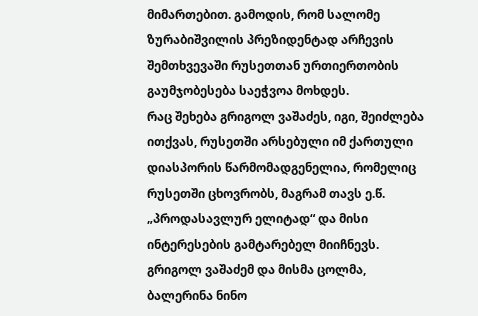მიმართებით. გამოდის, რომ სალომე ზურაბიშვილის პრეზიდენტად არჩევის შემთხვევაში რუსეთთან ურთიერთობის გაუმჯობესება საეჭვოა მოხდეს.
რაც შეხება გრიგოლ ვაშაძეს, იგი, შეიძლება ითქვას, რუსეთში არსებული იმ ქართული დიასპორის წარმომადგენელია, რომელიც რუსეთში ცხოვრობს, მაგრამ თავს ე.წ. „პროდასავლურ ელიტად“ და მისი ინტერესების გამტარებელ მიიჩნევს. გრიგოლ ვაშაძემ და მისმა ცოლმა, ბალერინა ნინო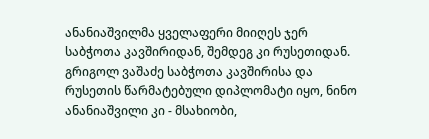ანანიაშვილმა ყველაფერი მიიღეს ჯერ საბჭოთა კავშირიდან, შემდეგ კი რუსეთიდან. გრიგოლ ვაშაძე საბჭოთა კავშირისა და რუსეთის წარმატებული დიპლომატი იყო, ნინო ანანიაშვილი კი - მსახიობი,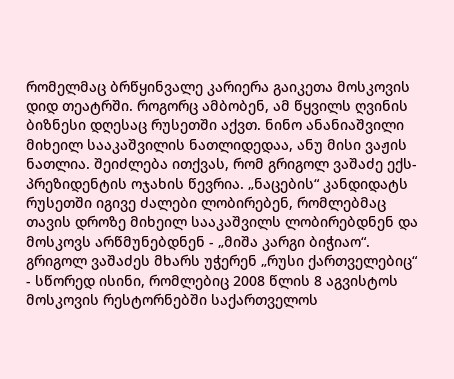რომელმაც ბრწყინვალე კარიერა გაიკეთა მოსკოვის დიდ თეატრში. როგორც ამბობენ, ამ წყვილს ღვინის ბიზნესი დღესაც რუსეთში აქვთ. ნინო ანანიაშვილი მიხეილ სააკაშვილის ნათლიდედაა, ანუ მისი ვაჟის ნათლია. შეიძლება ითქვას, რომ გრიგოლ ვაშაძე ექს-პრეზიდენტის ოჯახის წევრია. „ნაცების“ კანდიდატს რუსეთში იგივე ძალები ლობირებენ, რომლებმაც თავის დროზე მიხეილ სააკაშვილს ლობირებდნენ და მოსკოვს არწმუნებდნენ - „მიშა კარგი ბიჭიაო“. გრიგოლ ვაშაძეს მხარს უჭერენ „რუსი ქართველებიც“ - სწორედ ისინი, რომლებიც 2008 წლის 8 აგვისტოს მოსკოვის რესტორნებში საქართველოს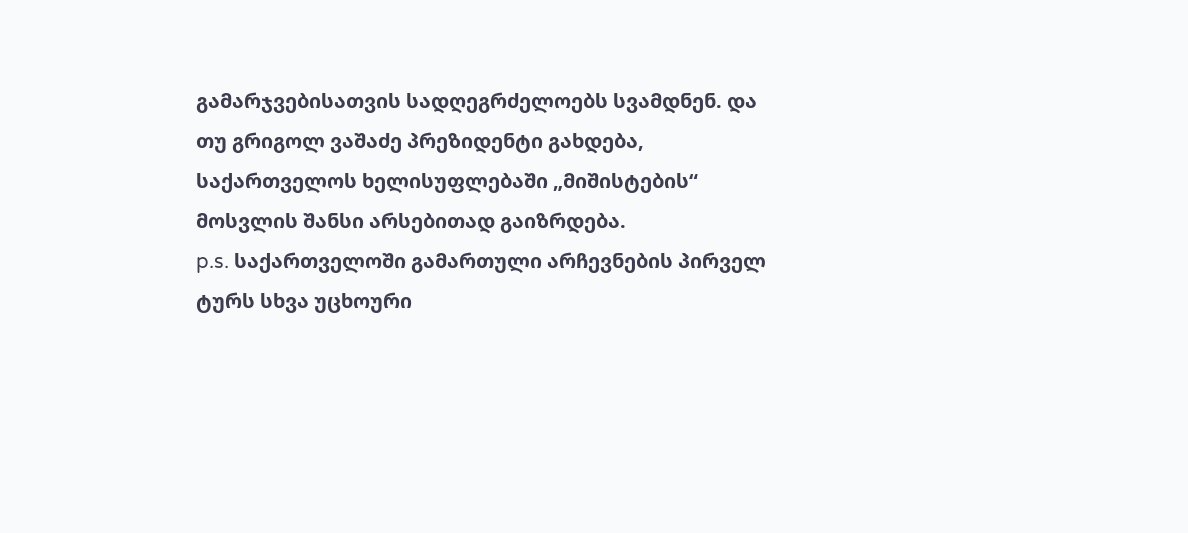გამარჯვებისათვის სადღეგრძელოებს სვამდნენ. და თუ გრიგოლ ვაშაძე პრეზიდენტი გახდება, საქართველოს ხელისუფლებაში „მიშისტების“ მოსვლის შანსი არსებითად გაიზრდება.
p.s. საქართველოში გამართული არჩევნების პირველ ტურს სხვა უცხოური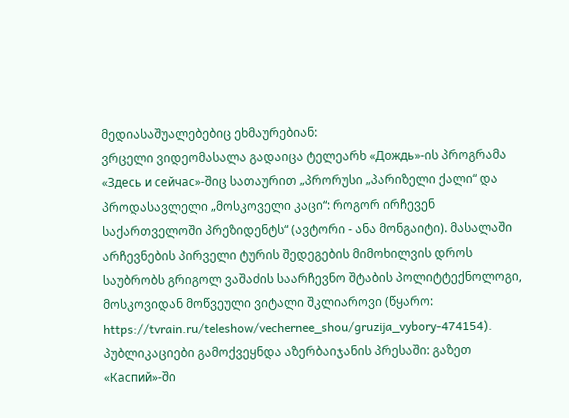მედიასაშუალებებიც ეხმაურებიან:
ვრცელი ვიდეომასალა გადაიცა ტელეარხ «Дождь»-ის პროგრამა «Здесь и сейчас»-შიც სათაურით „პრორუსი „პარიზელი ქალი“ და პროდასავლელი „მოსკოველი კაცი“: როგორ ირჩევენ საქართველოში პრეზიდენტს“ (ავტორი - ანა მონგაიტი). მასალაში არჩევნების პირველი ტურის შედეგების მიმოხილვის დროს საუბრობს გრიგოლ ვაშაძის საარჩევნო შტაბის პოლიტტექნოლოგი, მოსკოვიდან მოწვეული ვიტალი შკლიაროვი (წყარო: https://tvrain.ru/teleshow/vechernee_shou/gruzija_vybory-474154).
პუბლიკაციები გამოქვეყნდა აზერბაიჯანის პრესაში: გაზეთ «Каспий»-ში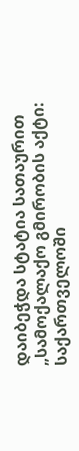დაიბეჭდა სტატია სათაურით „სამოქალაქო გმირობის აქტი: საქართველოში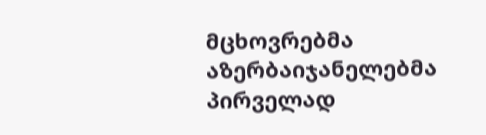მცხოვრებმა აზერბაიჯანელებმა პირველად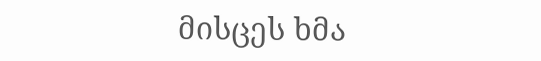მისცეს ხმა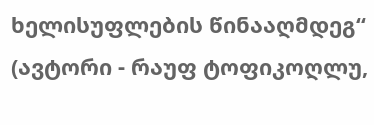ხელისუფლების წინააღმდეგ“ (ავტორი - რაუფ ტოფიკოღლუ,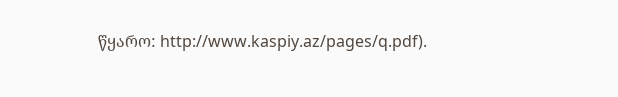წყარო: http://www.kaspiy.az/pages/q.pdf).